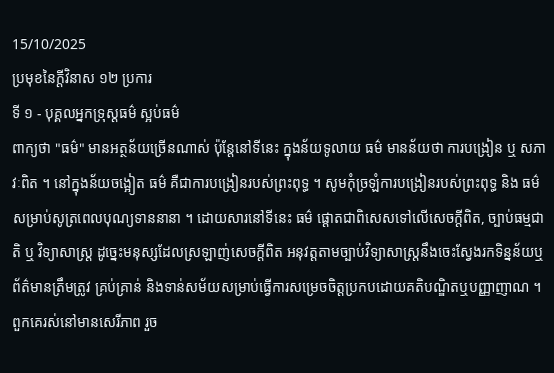15/10/2025
ប្រមុខនៃក្តីវិនាស ១២ ប្រការ
ទី ១ - បុគ្គលអ្នកទ្រុស្តធម៌ ស្អប់ធម៌
ពាក្យថា "ធម៌" មានអត្ថន័យច្រើនណាស់ ប៉ុន្តែនៅទីនេះ ក្នុងន័យទូលាយ ធម៌ មានន័យថា ការបង្រៀន ឬ សភាវៈពិត ។ នៅក្នុងន័យចង្អៀត ធម៌ គឺជាការបង្រៀនរបស់ព្រះពុទ្ធ ។ សូមកុំច្រឡំការបង្រៀនរបស់ព្រះពុទ្ធ និង ធម៌សម្រាប់សូត្រពេលបុណ្យទាននានា ។ ដោយសារនៅទីនេះ ធម៌ ផ្តោតជាពិសេសទៅលើសេចក្តីពិត, ច្បាប់ធម្មជាតិ ឬ វិទ្យាសាស្ត្រ ដូច្នេះមនុស្សដែលស្រឡាញ់សេចក្តីពិត អនុវត្តតាមច្បាប់វិទ្យាសាស្ត្រនឹងចេះស្វែងរកទិន្នន័យឬព័ត៌មានត្រឹមត្រូវ គ្រប់គ្រាន់ និងទាន់សម័យសម្រាប់ធ្វើការសម្រេចចិត្តប្រកបដោយគតិបណ្ឌិតឬបញ្ញាញាណ ។ ពួកគេរស់នៅមានសេរីភាព រួច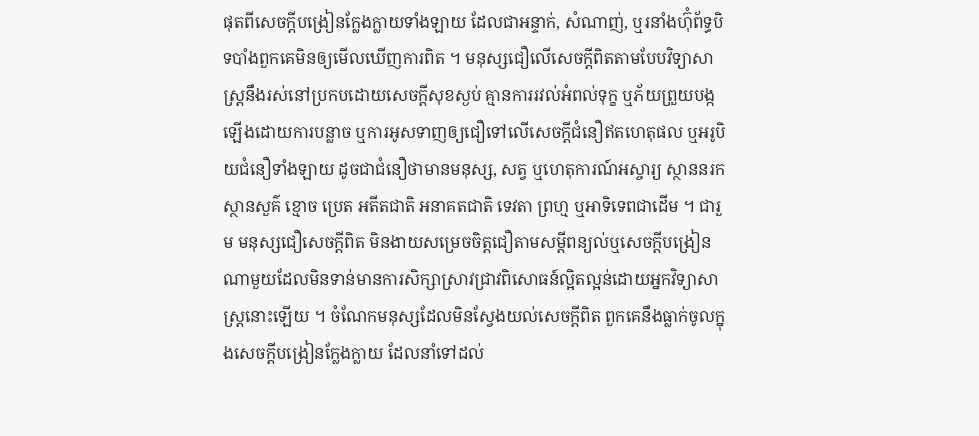ផុតពីសេចក្តីបង្រៀនក្លែងក្លាយទាំងឡាយ ដែលជាអន្ទាក់, សំណាញ់, ឬរនាំងហ៊ុំព័ទ្ធបិទបាំងពួកគេមិនឲ្យមើលឃើញការពិត ។ មនុស្សជឿលើសេចក្តីពិតតាមបែបវិទ្យាសាស្ត្រនឹងរស់នៅប្រកបដោយសេចក្តីសុខស្ងប់ គ្មានការរវល់អំពល់ទុក្ខ ឬភ័យព្រួយបង្កឡើងដោយការបន្លាច ឬការអូសទាញឲ្យជឿទៅលើសេចក្តីជំនឿឥតហេតុផល ឬអរូបិយជំនឿទាំងឡាយ ដូចជាជំនឿថាមានមនុស្ស, សត្វ ឬហេតុការណ៍អស្ចារ្យ ស្ថាននរក ស្ថានសួគ៌ ខ្មោច ប្រេត អតីតជាតិ អនាគតជាតិ ទេវតា ព្រហ្ម ឬអាទិទេពជាដើម ។ ជារួម មនុស្សជឿសេចក្តីពិត មិនងាយសម្រេចចិត្តជឿតាមសម្តីពន្យល់ឬសេចក្តីបង្រៀនណាមួយដែលមិនទាន់មានការសិក្សាស្រាវជ្រាវពិសោធន៍ល្អិតល្អន់ដោយអ្នកវិទ្យាសាស្ត្រនោះឡើយ ។ ចំណែកមនុស្សដែលមិនស្វែងយល់សេចក្តីពិត ពួកគេនឹងធ្លាក់ចូលក្នុងសេចក្តីបង្រៀនក្លែងក្លាយ ដែលនាំទៅដល់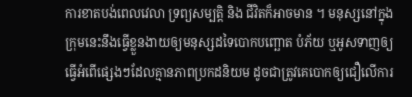ការខាតបង់ពេលវេលា ទ្រព្យសម្បត្តិ និង ជីវិតក៏អាចមាន ។ មនុស្សនៅក្នុងក្រុមនេះនឹងធ្វើខ្លួនងាយឲ្យមនុស្សដទៃបោកបញ្ឆោត បំភ័យ ឬអូសទាញឲ្យធ្វើអំពើផ្សេងៗដែលគ្មានភាពប្រកដនិយម ដូចជាត្រូវគេបោកឲ្យជឿលើការ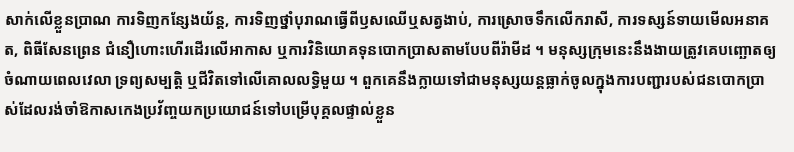សាក់លើខ្លួនប្រាណ ការទិញកន្សែងយ័ន្ត, ការទិញថ្នាំបុរាណធ្វើពីឫសឈើឬសត្វងាប់, ការស្រោចទឹកលើករាសី, ការទស្សន៍ទាយមើលអនាគត, ពិធីសែនព្រេន ជំនឿហោះហើរដើរលើអាកាស ឬការវិនិយោគទុនបោកប្រាសតាមបែបពីរ៉ាមីដ ។ មនុស្សក្រុមនេះនឹងងាយត្រូវគេបញ្ឆោតឲ្យចំណាយពេលវេលា ទ្រព្យសម្បត្តិ ឬជីវិតទៅលើគោលលទ្ធិមួយ ។ ពួកគេនឹងក្លាយទៅជាមនុស្សយន្តធ្លាក់ចូលក្នុងការបញ្ជារបស់ជនបោកប្រាស់ដែលរង់ចាំឱកាសកេងប្រវ័ញ្ចយកប្រយោជន៍ទៅបម្រើបុគ្គលផ្ទាល់ខ្លួន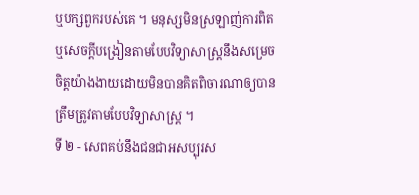ឬបក្សពួករបស់គេ ។ មនុស្សមិនស្រឡាញ់ការពិត ឬសេចក្តីបង្រៀនតាមបែបវិទ្យាសាស្ត្រនឹងសម្រេចចិត្តយ៉ាងងាយដោយមិនបានគិតពិចារណាឲ្យបានត្រឹមត្រូវតាមបែបវិទ្យាសាស្ត្រ ។
ទី ២ - សេពគប់នឹងជនជាអសប្បុរស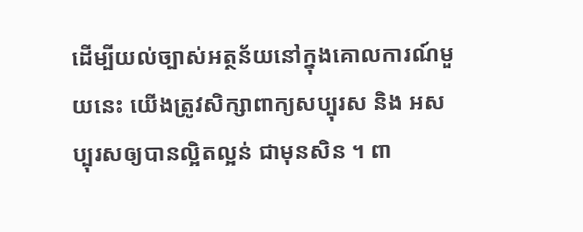ដើម្បីយល់ច្បាស់អត្ថន័យនៅក្នុងគោលការណ៍មួយនេះ យើងត្រូវសិក្សាពាក្យសប្បុរស និង អសប្បុរសឲ្យបានល្អិតល្អន់ ជាមុនសិន ។ ពា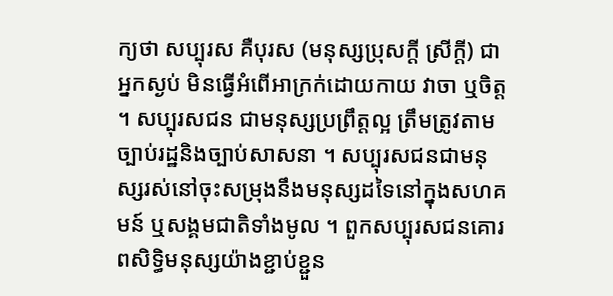ក្យថា សប្បុរស គឺបុរស (មនុស្សប្រុសក្តី ស្រីក្តី) ជាអ្នកស្ងប់ មិនធ្វើអំពើអាក្រក់ដោយកាយ វាចា ឬចិត្ត ។ សប្បុរសជន ជាមនុស្សប្រព្រឹត្តល្អ ត្រឹមត្រូវតាមច្បាប់រដ្ឋនិងច្បាប់សាសនា ។ សប្បុរសជនជាមនុស្សរស់នៅចុះសម្រុងនឹងមនុស្សដទៃនៅក្នុងសហគមន៍ ឬសង្គមជាតិទាំងមូល ។ ពួកសប្បុរសជនគោរពសិទ្ធិមនុស្សយ៉ាងខ្ជាប់ខ្ជួន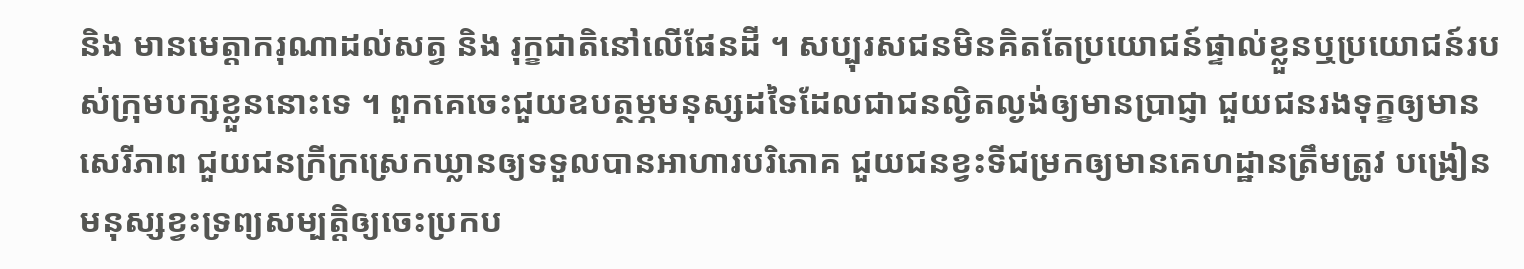និង មានមេត្តាករុណាដល់សត្វ និង រុក្ខជាតិនៅលើផែនដី ។ សប្បុរសជនមិនគិតតែប្រយោជន៍ផ្ទាល់ខ្លួនឬប្រយោជន៍របស់ក្រុមបក្សខ្លួននោះទេ ។ ពួកគេចេះជួយឧបត្ថម្ភមនុស្សដទៃដែលជាជនល្ងិតល្ងង់ឲ្យមានប្រាជ្ញា ជួយជនរងទុក្ខឲ្យមានសេរីភាព ជួយជនក្រីក្រស្រេកឃ្លានឲ្យទទួលបានអាហារបរិភោគ ជួយជនខ្វះទីជម្រកឲ្យមានគេហដ្ឋានត្រឹមត្រូវ បង្រៀនមនុស្សខ្វះទ្រព្យសម្បត្តិឲ្យចេះប្រកប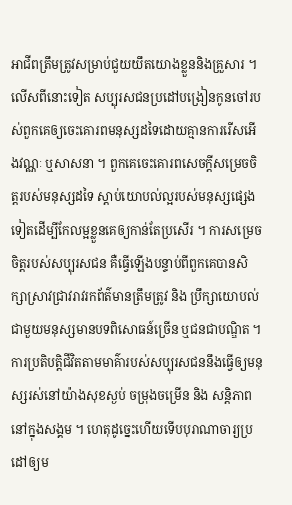អាជីពត្រឹមត្រូវសម្រាប់ជួយយឹតយោងខ្លួននិងគ្រួសារ ។ លើសពីនោះទៀត សប្បុរសជនប្រដៅបង្រៀនកូនចៅរបស់ពួកគេឲ្យចេះគោរពមនុស្សដទៃដោយគ្មានការរើសអើងវណ្ណៈ ឬសាសនា ។ ពួកគេចេះគោរពសេចក្តីសម្រេចចិត្តរបស់មនុស្សដទៃ ស្តាប់យោបល់ល្អរបស់មនុស្សផ្សេងទៀតដើម្បីកែលម្អខ្លួនគេឲ្យកាន់តែប្រសើរ ។ ការសម្រេចចិត្តរបស់សប្បុរសជន គឺធ្វើឡើងបន្ទាប់ពីពួកគេបានសិក្សាស្រាវជ្រាវរាវរកព័ត៌មានត្រឹមត្រូវ និង ប្រឹក្សាយោបល់ជាមួយមនុស្សមានបទពិសោធន៍ច្រើន ឬជនជាបណ្ឌិត ។ ការប្រតិបត្តិជីវិតតាមមាគ៌ារបស់សប្បុរសជននឹងធ្វើឲ្យមនុស្សរស់នៅយ៉ាងសុខស្ងប់ ចម្រុងចម្រើន និង សន្តិភាពនៅក្នុងសង្គម ។ ហេតុដូច្នេះហើយទើបបុរាណាចារ្យប្រដៅឲ្យម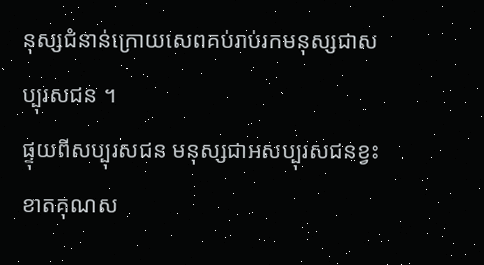នុស្សជំនាន់ក្រោយសេពគប់រាប់រកមនុស្សជាសប្បុរសជន ។
ផ្ទុយពីសប្បុរសជន មនុស្សជាអសប្បុរសជនខ្វះខាតគុណស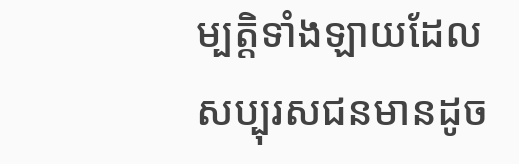ម្បត្តិទាំងឡាយដែលសប្បុរសជនមានដូច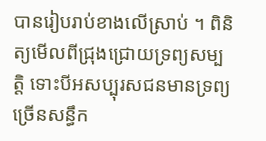បានរៀបរាប់ខាងលើស្រាប់ ។ ពិនិត្យមើលពីជ្រុងជ្រោយទ្រព្យសម្បត្តិ ទោះបីអសប្បុរសជនមានទ្រព្យច្រើនសន្ធឹក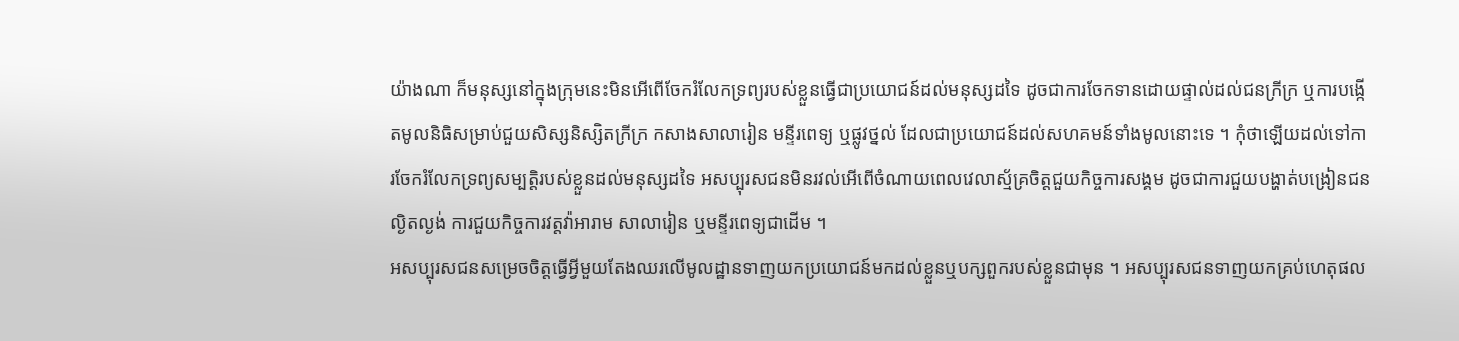យ៉ាងណា ក៏មនុស្សនៅក្នុងក្រុមនេះមិនអើពើចែករំលែកទ្រព្យរបស់ខ្លួនធ្វើជាប្រយោជន៍ដល់មនុស្សដទៃ ដូចជាការចែកទានដោយផ្ទាល់ដល់ជនក្រីក្រ ឬការបង្កើតមូលនិធិសម្រាប់ជួយសិស្សនិស្សិតក្រីក្រ កសាងសាលារៀន មន្ទីរពេទ្យ ឬផ្លូវថ្នល់ ដែលជាប្រយោជន៍ដល់សហគមន៍ទាំងមូលនោះទេ ។ កុំថាឡើយដល់ទៅការចែករំលែកទ្រព្យសម្បត្តិរបស់ខ្លួនដល់មនុស្សដទៃ អសប្បុរសជនមិនរវល់អើពើចំណាយពេលវេលាស្ម័គ្រចិត្តជួយកិច្ចការសង្គម ដូចជាការជួយបង្ហាត់បង្រៀនជនល្ងិតល្ងង់ ការជួយកិច្ចការវត្តវ៉ាអារាម សាលារៀន ឬមន្ទីរពេទ្យជាដើម ។
អសប្បុរសជនសម្រេចចិត្តធ្វើអ្វីមួយតែងឈរលើមូលដ្ឋានទាញយកប្រយោជន៍មកដល់ខ្លួនឬបក្សពួករបស់ខ្លួនជាមុន ។ អសប្បុរសជនទាញយកគ្រប់ហេតុផល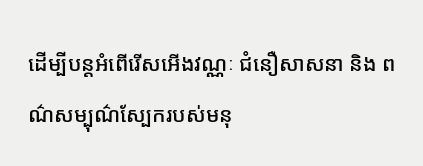ដើម្បីបន្តអំពើរើសអើងវណ្ណៈ ជំនឿសាសនា និង ពណ៌សម្បុណ៌ស្បែករបស់មនុ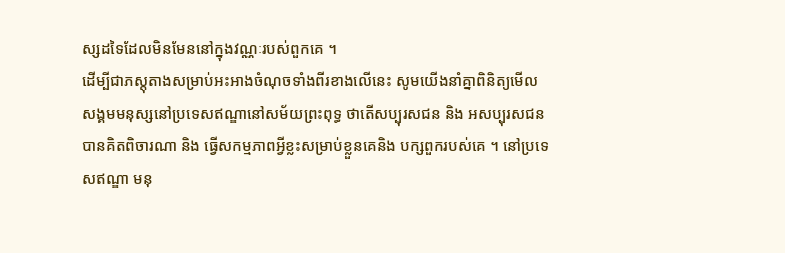ស្សដទៃដែលមិនមែននៅក្នុងវណ្ណៈរបស់ពួកគេ ។
ដើម្បីជាភស្តុតាងសម្រាប់អះអាងចំណុចទាំងពីរខាងលើនេះ សូមយើងនាំគ្នាពិនិត្យមើលសង្គមមនុស្សនៅប្រទេសឥណ្ឌានៅសម័យព្រះពុទ្ធ ថាតើសប្បុរសជន និង អសប្បុរសជន បានគិតពិចារណា និង ធ្វើសកម្មភាពអ្វីខ្លះសម្រាប់ខ្លួនគេនិង បក្សពួករបស់គេ ។ នៅប្រទេសឥណ្ឌា មនុ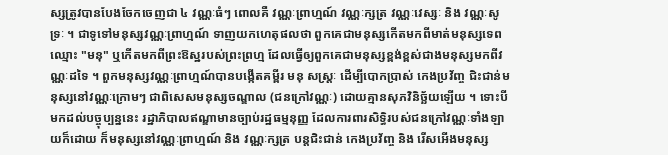ស្សត្រូវបានបែងចែកចេញជា ៤ វណ្ណៈធំៗ ពោលគឺ វណ្ណៈព្រាហ្មណ៍ វណ្ណៈក្សត្រ វណ្ណៈវេស្សៈ និង វណ្ណៈសូទ្រៈ ។ ជាទូទៅមនុស្សវណ្ណៈព្រាហ្មណ៍ ទាញយកហេតុផលថា ពួកគេជាមនុស្សកើតមកពីមាត់មនុស្សទេពឈ្មោះ "មនុ" ឬកើតមកពីព្រះឱស្ឋរបស់ព្រះព្រហ្ម ដែលធ្វើឲ្យពួកគេជាមនុស្សខ្ពង់ខ្ពស់ជាងមនុស្សមកពីវណ្ណៈដទៃ ។ ពួកមនុស្សវណ្ណៈព្រាហ្មណ៍បានបង្កើតគម្ពីរ មនុ សស្ត្រៈ ដើម្បីបោកប្រាស់ កេងប្រវ័ញ្ច ជិះជាន់មនុស្សនៅវណ្ណៈក្រោមៗ ជាពិសេសមនុស្សចណ្ឌាល (ជនក្រៅវណ្ណៈ) ដោយគ្មានសុភវិនិច្ឆ័យឡើយ ។ ទោះបីមកដល់បច្ចុប្បន្ននេះ រដ្ឋាភិបាលឥណ្ឌាមានច្បាប់រដ្ឋធម្មនុញ្ញ ដែលការពារសិទ្ធិរបស់ជនក្រៅវណ្ណៈទាំងឡាយក៏ដោយ ក៏មនុស្សនៅវណ្ណៈព្រាហ្មណ៍ និង វណ្ណៈក្សត្រ បន្តជិះជាន់ កេងប្រវ័ញ្ច និង រើសអើងមនុស្ស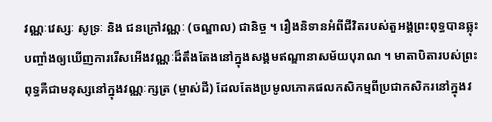វណ្ណៈវេស្សៈ សូទ្រៈ និង ជនក្រៅវណ្ណៈ (ចណ្ឌាល) ជានិច្ច ។ រឿងនិទានអំពីជីវិតរបស់តួអង្គព្រះពុទ្ធបានឆ្លុះបញ្ចាំងឲ្យឃើញការរើសអើងវណ្ណៈដ៏តឹងតែងនៅក្នុងសង្គមឥណ្ឌានាសម័យបុរាណ ។ មាតាបិតារបស់ព្រះពុទ្ធគឺជាមនុស្សនៅក្នុងវណ្ណៈក្សត្រ (ម្ចាស់ដី) ដែលតែងប្រមូលភោគផលកសិកម្មពីប្រជាកសិករនៅក្នុងវ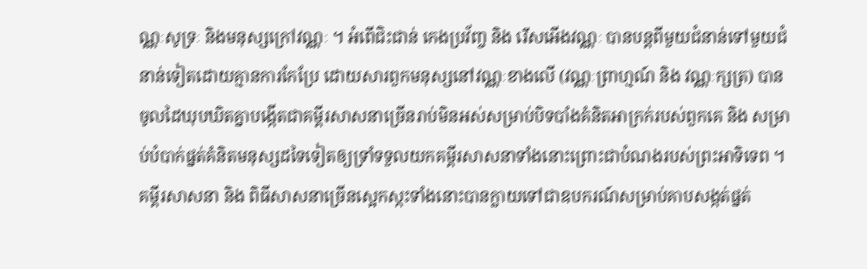ណ្ណៈសូទ្រៈ និងមនុស្សក្រៅវណ្ណៈ ។ អំពើជិះជាន់ កេងប្រវ័ញ្ច និង រើសអើងវណ្ណៈ បានបន្តពីមួយជំនាន់ទៅមួយជំនាន់ទៀតដោយគ្មានការកែប្រែ ដោយសារពួកមនុស្សនៅវណ្ណៈខាងលើ (វណ្ណៈព្រាហ្មណ៍ និង វណ្ណៈក្សត្រ) បានចូលដៃឃុបឃិតគ្នាបង្កើតជាគម្ពីរសាសនាច្រើនរាប់មិនអស់សម្រាប់បិទបាំងគំនិតអាក្រក់របស់ពួកគេ និង សម្រាប់បំបាក់ផ្នត់គំនិតមនុស្សដទៃទៀតឲ្យទ្រាំទទួលយកគម្ពីរសាសនាទាំងនោះព្រោះជាបំណងរបស់ព្រះអាទិទេព ។ គម្ពីរសាសនា និង ពិធីសាសនាច្រើនស្អេកស្កះទាំងនោះបានក្លាយទៅជាឧបករណ៍សម្រាប់គាបសង្កត់ផ្នត់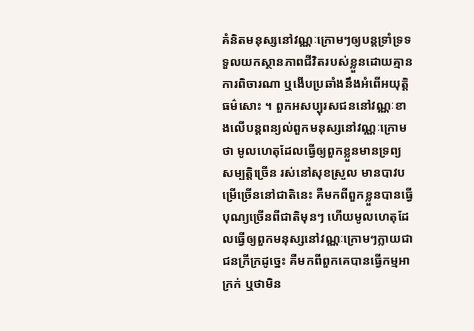គំនិតមនុស្សនៅវណ្ណៈក្រោមៗឲ្យបន្តទ្រាំទ្រទទួលយកស្ថានភាពជីវិតរបស់ខ្លួនដោយគ្មានការពិចារណា ឬងើបប្រឆាំងនឹងអំពើអយុត្តិធម៌សោះ ។ ពួកអសប្បុរសជននៅវណ្ណៈខាងលើបន្តពន្យល់ពួកមនុស្សនៅវណ្ណៈក្រោមថា មូលហេតុដែលធ្វើឲ្យពួកខ្លួនមានទ្រព្យសម្បត្តិច្រើន រស់នៅសុខស្រួល មានបាវបម្រើច្រើននៅជាតិនេះ គឺមកពីពួកខ្លួនបានធ្វើបុណ្យច្រើនពីជាតិមុនៗ ហើយមូលហេតុដែលធ្វើឲ្យពួកមនុស្សនៅវណ្ណៈក្រោមៗក្លាយជាជនក្រីក្រដូច្នេះ គឺមកពីពួកគេបានធ្វើកម្មអាក្រក់ ឬថាមិន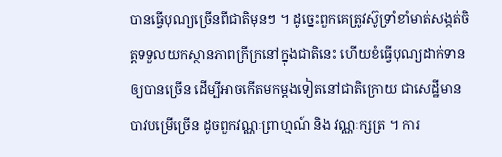បានធ្វើបុណ្យច្រើនពីជាតិមុនៗ ។ ដូច្នេះពួកគេត្រូវស៊ូទ្រាំខាំមាត់សង្កត់ចិត្តទទួលយកស្ថានភាពក្រីក្រនៅក្នុងជាតិនេះ ហើយខំធ្វើបុណ្យដាក់ទានឲ្យបានច្រើន ដើម្បីអាចកើតមកម្តងទៀតនៅជាតិក្រោយ ជាសេដ្ឋីមានបាវបម្រើច្រើន ដូចពួកវណ្ណៈព្រាហ្មណ៍ និង វណ្ណៈក្សត្រ ។ ការ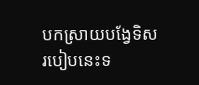បកស្រាយបង្វែទិសរបៀបនេះទ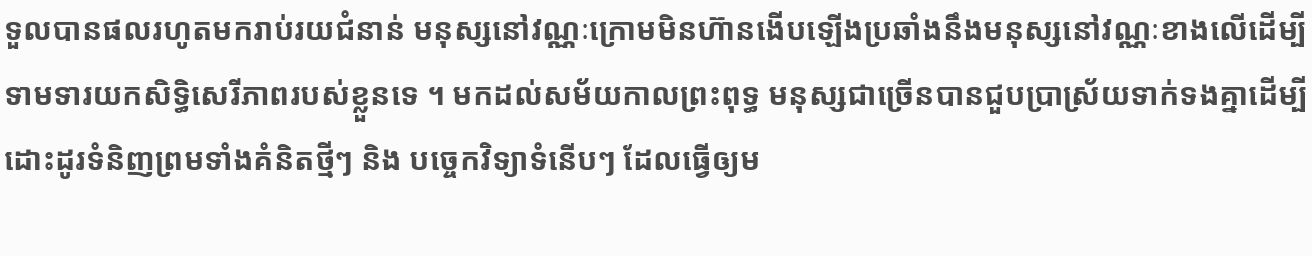ទួលបានផលរហូតមករាប់រយជំនាន់ មនុស្សនៅវណ្ណៈក្រោមមិនហ៊ានងើបឡើងប្រឆាំងនឹងមនុស្សនៅវណ្ណៈខាងលើដើម្បីទាមទារយកសិទ្ធិសេរីភាពរបស់ខ្លួនទេ ។ មកដល់សម័យកាលព្រះពុទ្ធ មនុស្សជាច្រើនបានជួបប្រាស្រ័យទាក់ទងគ្នាដើម្បីដោះដូរទំនិញព្រមទាំងគំនិតថ្មីៗ និង បច្ចេកវិទ្យាទំនើបៗ ដែលធ្វើឲ្យម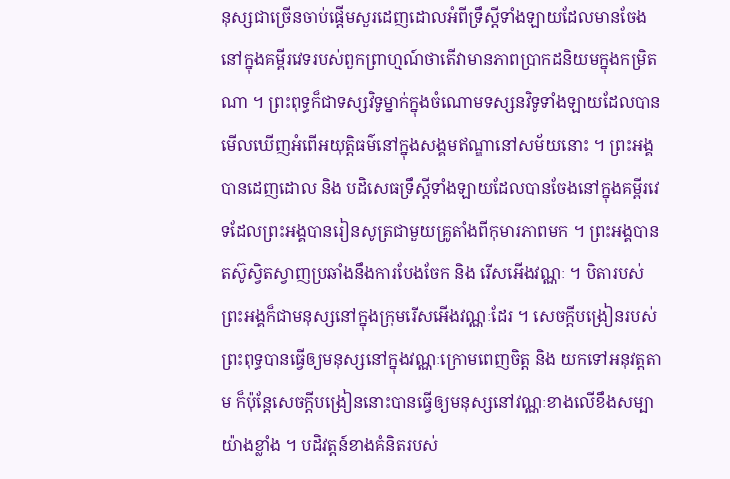នុស្សជាច្រើនចាប់ផ្តើមសួរដេញដោលអំពីទ្រឹស្តីទាំងឡាយដែលមានចែងនៅក្នុងគម្ពីរវេទរបស់ពួកព្រាហ្មណ៍ថាតើវាមានភាពប្រាកដនិយមក្នុងកម្រិតណា ។ ព្រះពុទ្ធក៏ជាទស្សវិទូម្នាក់ក្នុងចំណោមទស្សនវិទូទាំងឡាយដែលបានមើលឃើញអំពើអយុត្តិធម៌នៅក្នុងសង្គមឥណ្ឌានៅសម័យនោះ ។ ព្រះអង្គបានដេញដោល និង បដិសេធទ្រឹស្តីទាំងឡាយដែលបានចែងនៅក្នុងគម្ពីរវេទដែលព្រះអង្គបានរៀនសូត្រជាមួយគ្រូតាំងពីកុមារភាពមក ។ ព្រះអង្គបានតស៊ូស្វិតស្វាញប្រឆាំងនឹងការបែងចែក និង រើសអើងវណ្ណៈ ។ បិតារបស់ព្រះអង្គក៏ជាមនុស្សនៅក្នុងក្រុមរើសអើងវណ្ណៈដែរ ។ សេចក្តីបង្រៀនរបស់ព្រះពុទ្ធបានធ្វើឲ្យមនុស្សនៅក្នុងវណ្ណៈក្រោមពេញចិត្ត និង យកទៅអនុវត្តតាម ក៏ប៉ុន្តែសេចក្តីបង្រៀននោះបានធ្វើឲ្យមនុស្សនៅវណ្ណៈខាងលើខឹងសម្បាយ៉ាងខ្លាំង ។ បដិវត្តន៍ខាងគំនិតរបស់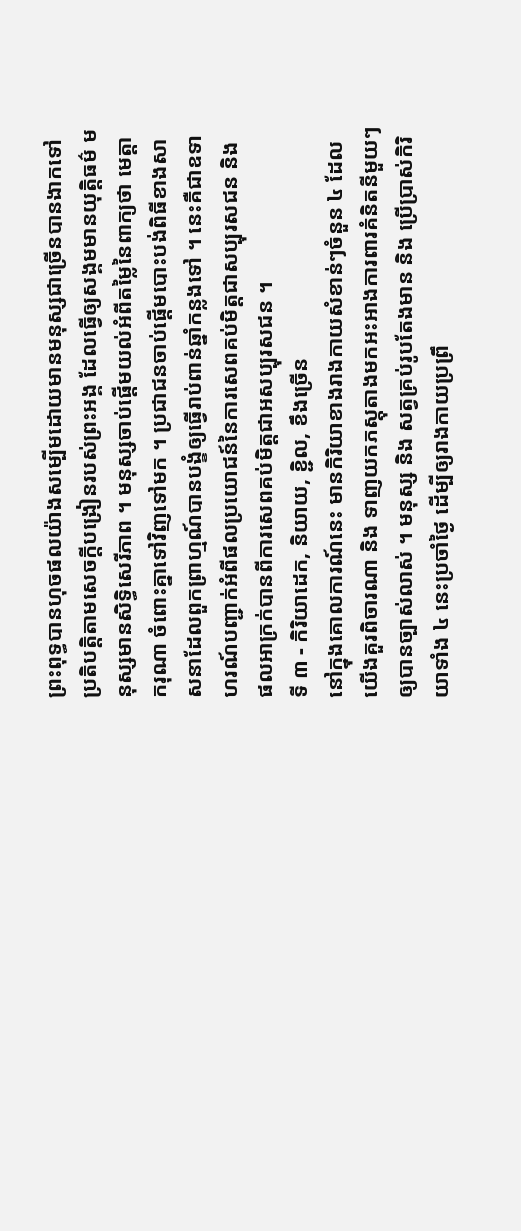ព្រះពុទ្ធបានហុចផលយ៉ាងសម្បើមដោយមានមនុស្សជាច្រើនបានងាកទៅប្រតិបត្តិតាមសេចក្តីបង្រៀនរបស់ព្រះអង្គ ដែលធ្វើឲ្យសង្គមមានយុត្តិធម៌ មនុស្សមានសិទ្ធិសេរីភាព ។ មនុស្សចាប់ផ្តើមយល់អំពីតម្លៃនៃពាក្យថា មេត្តា ករុណា ចំពោះគ្នាទៅវិញទៅមក ។ ប្រជាជនចាប់ផ្តើមបោះបង់ពិធីខាងសាសនាដែលពួកព្រាហ្មណ៍បានបង្ខំឲ្យធ្វើរាប់ពាន់ឆ្នាំកន្លងទៅ ។ នេះគឺជាឧទាហរណ៍បញ្ជាក់អំពីផលប្រយោជន៍នៃការសេពគប់មិត្តជាសប្បុរសជន និង ផលអាក្រក់បានពីការសេពគប់មិត្តជាអសប្បុរសជន ។
ទី ៣ - កិរិយាដេក, និយាយ, ខ្ជិល, ខឹងច្រើន
នៅក្នុងគោលការណ៍នេះ មានកិរិយាខាងរាងកាយសំខាន់ៗចំនួន ៤ ដែលយើងគួរពិចារណា និង ទាញយកភស្តុតាងមកអះអាងការពារគំនិតនីមួយៗឲ្យបានច្បាស់លាស់ ។ មនុស្ស និង សត្វគ្រប់រូបតែងមាន និង ប្រើប្រាស់កិរិយាទាំង ៤ នេះប្រចាំថ្ងៃ ដើម្បីឲ្យរាងកាយប្រព្រឹ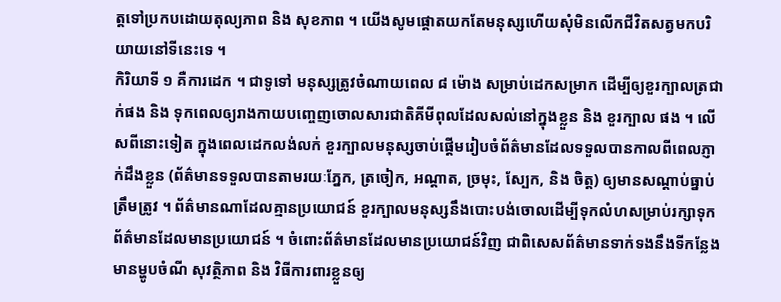ត្តទៅប្រកបដោយតុល្យភាព និង សុខភាព ។ យើងសូមផ្តោតយកតែមនុស្សហើយសុំមិនលើកជីវិតសត្វមកបរិយាយនៅទីនេះទេ ។
កិរិយាទី ១ គឺការដេក ។ ជាទូទៅ មនុស្សត្រូវចំណាយពេល ៨ ម៉ោង សម្រាប់ដេកសម្រាក ដើម្បីឲ្យខួរក្បាលត្រជាក់ផង និង ទុកពេលឲ្យរាងកាយបញ្ចេញចោលសារជាតិគីមីពុលដែលសល់នៅក្នុងខ្លួន និង ខួរក្បាល ផង ។ លើសពីនោះទៀត ក្នុងពេលដេកលង់លក់ ខួរក្បាលមនុស្សចាប់ផ្តើមរៀបចំព័ត៌មានដែលទទួលបានកាលពីពេលភ្ញាក់ដឹងខ្លួន (ព័ត៌មានទទួលបានតាមរយៈភ្នែក, ត្រចៀក, អណ្តាត, ច្រមុះ, ស្បែក, និង ចិត្ត) ឲ្យមានសណ្តាប់ធ្នាប់ត្រឹមត្រូវ ។ ព័ត៌មានណាដែលគ្មានប្រយោជន៍ ខួរក្បាលមនុស្សនឹងបោះបង់ចោលដើម្បីទុកលំហសម្រាប់រក្សាទុកព័ត៌មានដែលមានប្រយោជន៍ ។ ចំពោះព័ត៌មានដែលមានប្រយោជន៍វិញ ជាពិសេសព័ត៌មានទាក់ទងនឹងទីកន្លែងមានម្ហូបចំណី សុវត្ថិភាព និង វិធីការពារខ្លួនឲ្យ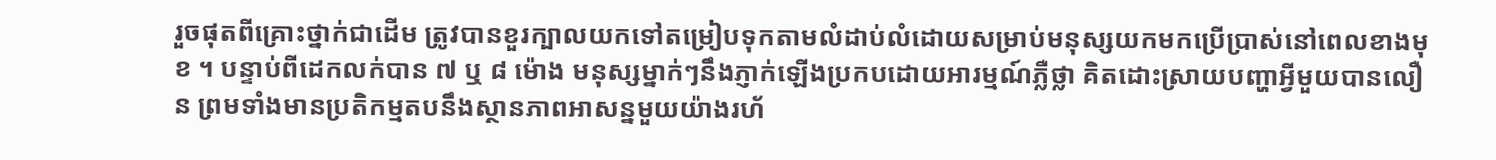រួចផុតពីគ្រោះថ្នាក់ជាដើម ត្រូវបានខួរក្បាលយកទៅតម្រៀបទុកតាមលំដាប់លំដោយសម្រាប់មនុស្សយកមកប្រើប្រាស់នៅពេលខាងមុខ ។ បន្ទាប់ពីដេកលក់បាន ៧ ឬ ៨ ម៉ោង មនុស្សម្នាក់ៗនឹងភ្ញាក់ឡើងប្រកបដោយអារម្មណ៍ភ្លឺថ្លា គិតដោះស្រាយបញ្ហាអ្វីមួយបានលឿន ព្រមទាំងមានប្រតិកម្មតបនឹងស្ថានភាពអាសន្នមួយយ៉ាងរហ័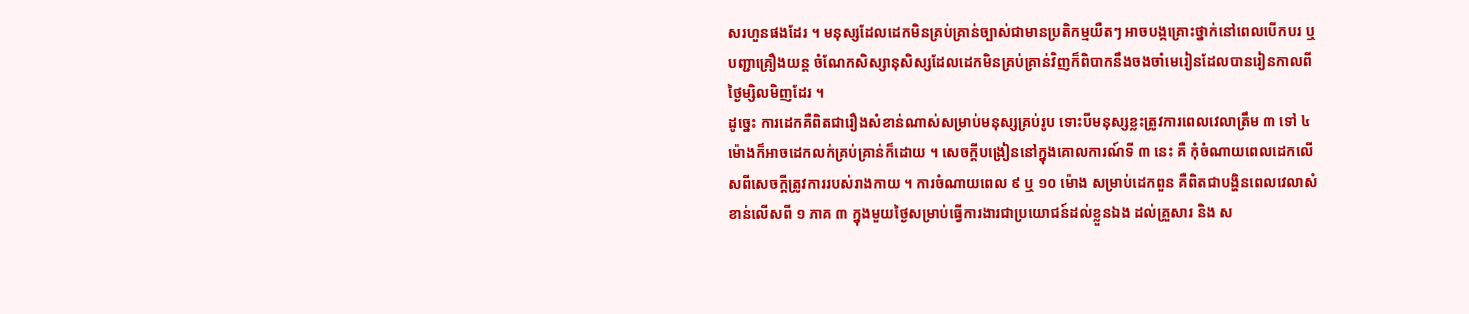សរហួនផងដែរ ។ មនុស្សដែលដេកមិនគ្រប់គ្រាន់ច្បាស់ជាមានប្រតិកម្មយឺតៗ អាចបង្កគ្រោះថ្នាក់នៅពេលបើកបរ ឬបញ្ជាគ្រឿងយន្ត ចំណែកសិស្សានុសិស្សដែលដេកមិនគ្រប់គ្រាន់វិញក៏ពិបាកនឹងចងចាំមេរៀនដែលបានរៀនកាលពីថ្ងៃម្សិលមិញដែរ ។
ដូច្នេះ ការដេកគឺពិតជារឿងសំខាន់ណាស់សម្រាប់មនុស្សគ្រប់រូប ទោះបីមនុស្សខ្លះត្រូវការពេលវេលាត្រឹម ៣ ទៅ ៤ ម៉ោងក៏អាចដេកលក់គ្រប់គ្រាន់ក៏ដោយ ។ សេចក្តីបង្រៀននៅក្នុងគោលការណ៍ទី ៣ នេះ គឺ កុំចំណាយពេលដេកលើសពីសេចក្តីត្រូវការរបស់រាងកាយ ។ ការចំណាយពេល ៩ ឬ ១០ ម៉ោង សម្រាប់ដេកពួន គឺពិតជាបង្ហិនពេលវេលាសំខាន់លើសពី ១ ភាគ ៣ ក្នុងមួយថ្ងៃសម្រាប់ធ្វើការងារជាប្រយោជន៍ដល់ខ្លួនឯង ដល់គ្រួសារ និង ស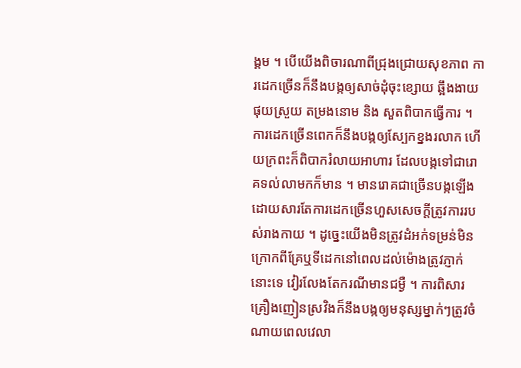ង្គម ។ បើយើងពិចារណាពីជ្រុងជ្រោយសុខភាព ការដេកច្រើនក៏នឹងបង្កឲ្យសាច់ដុំចុះខ្សោយ ឆ្អឹងងាយផុយស្រួយ តម្រងនោម និង សួតពិបាកធ្វើការ ។ ការដេកច្រើនពេកក៏នឹងបង្កឲ្យស្បែកខ្នងរលាក ហើយក្រពះក៏ពិបាករំលាយអាហារ ដែលបង្កទៅជារោគទល់លាមកក៏មាន ។ មានរោគជាច្រើនបង្កឡើងដោយសារតែការដេកច្រើនហួសសេចក្តីត្រូវការរបស់រាងកាយ ។ ដូច្នេះយើងមិនត្រូវដំអក់ទម្រន់មិនក្រោកពីគ្រែឬទីដេកនៅពេលដល់ម៉ោងត្រូវភ្ញាក់នោះទេ វៀរលែងតែករណីមានជម្ងឺ ។ ការពិសារគ្រឿងញៀនស្រវិងក៏នឹងបង្កឲ្យមនុស្សម្នាក់ៗត្រូវចំណាយពេលវេលា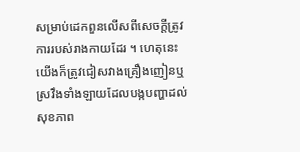សម្រាប់ដេកពួនលើសពីសេចក្តីត្រូវការរបស់រាងកាយដែរ ។ ហេតុនេះយើងក៏ត្រូវជៀសវាងគ្រឿងញៀនឬស្រវឹងទាំងឡាយដែលបង្កបញ្ហាដល់សុខភាព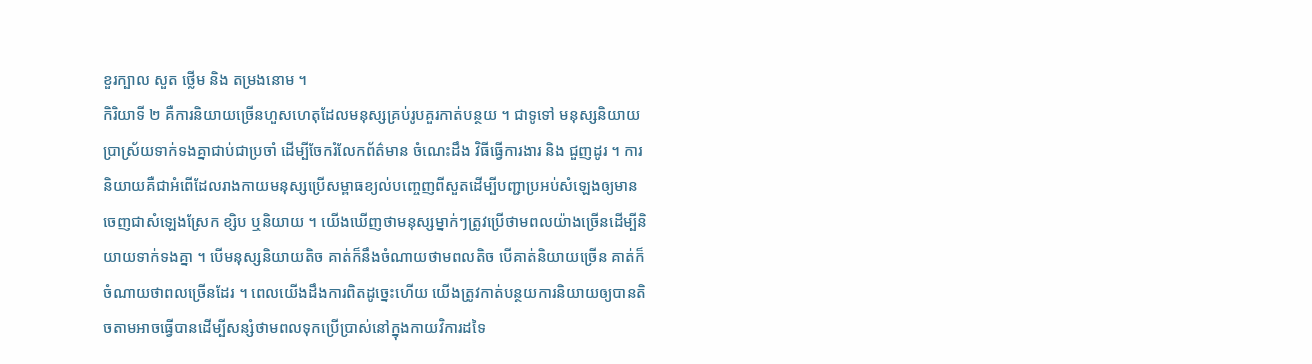ខួរក្បាល សួត ថ្លើម និង តម្រងនោម ។
កិរិយាទី ២ គឺការនិយាយច្រើនហួសហេតុដែលមនុស្សគ្រប់រូបគួរកាត់បន្ថយ ។ ជាទូទៅ មនុស្សនិយាយប្រាស្រ័យទាក់ទងគ្នាជាប់ជាប្រចាំ ដើម្បីចែករំលែកព័ត៌មាន ចំណេះដឹង វិធីធ្វើការងារ និង ជួញដូរ ។ ការនិយាយគឺជាអំពើដែលរាងកាយមនុស្សប្រើសម្ពាធខ្យល់បញ្ចេញពីសួតដើម្បីបញ្ជាប្រអប់សំឡេងឲ្យមានចេញជាសំឡេងស្រែក ខ្សិប ឬនិយាយ ។ យើងឃើញថាមនុស្សម្នាក់ៗត្រូវប្រើថាមពលយ៉ាងច្រើនដើម្បីនិយាយទាក់ទងគ្នា ។ បើមនុស្សនិយាយតិច គាត់ក៏នឹងចំណាយថាមពលតិច បើគាត់និយាយច្រើន គាត់ក៏ចំណាយថាពលច្រើនដែរ ។ ពេលយើងដឹងការពិតដូច្នេះហើយ យើងត្រូវកាត់បន្ថយការនិយាយឲ្យបានតិចតាមអាចធ្វើបានដើម្បីសន្សំថាមពលទុកប្រើប្រាស់នៅក្នុងកាយវិការដទៃ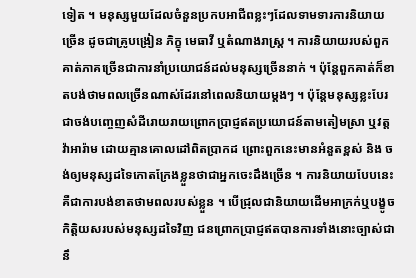ទៀត ។ មនុស្សមួយដែលចំនួនប្រកបអាជីពខ្លះៗដែលទាមទារការនិយាយច្រើន ដូចជាគ្រូបង្រៀន ភិក្ខុ មេធាវី ឬតំណាងរាស្ត្រ ។ ការនិយាយរបស់ពួកគាត់ភាគច្រើនជាការនាំប្រយោជន៍ដល់មនុស្សច្រើននាក់ ។ ប៉ុន្តែពួកគាត់ក៏ខាតបង់ថាមពលច្រើនណាស់ដែរនៅពេលនិយាយម្តងៗ ។ ប៉ុន្តែមនុស្សខ្លះបែរជាចង់បញ្ចេញសំដីរោយរាយព្រោកប្រាជ្ញឥតប្រយោជន៍តាមតៀមស្រា ឬវត្តវ៉ាអារ៉ាម ដោយគ្មានគោលដៅពិតប្រាកដ ព្រោះពួកនេះមានអំនួតខ្ពស់ និង ចង់ឲ្យមនុស្សដទៃកោតក្រែងខ្លួនថាជាអ្នកចេះដឹងច្រើន ។ ការនិយាយបែបនេះគឺជាការបង់ខាតថាមពលរបស់ខ្លួន ។ បើជ្រុលជានិយាយដើមអាក្រក់ឬបង្ខូចកិត្តិយសរបស់មនុស្សដទៃវិញ ជនព្រោកប្រាជ្ញឥតបានការទាំងនោះច្បាស់ជានឹ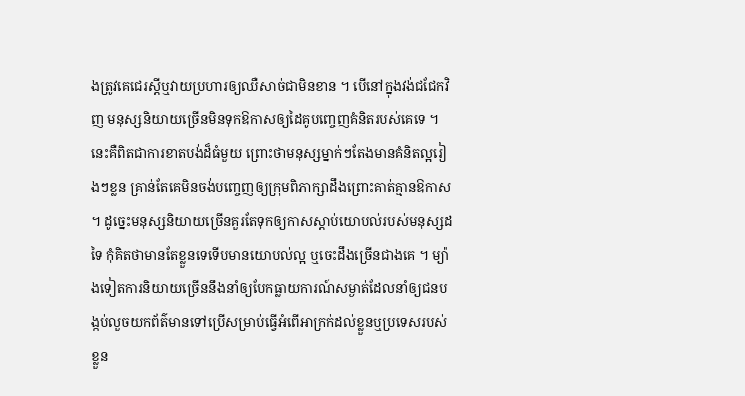ងត្រូវគេជេរស្តីឬវាយប្រហារឲ្យឈឺសាច់ជាមិនខាន ។ បើនៅក្នុងវង់ជជែកវិញ មនុស្សនិយាយច្រើនមិនទុកឱកាសឲ្យដៃគូបញ្ចេញគំនិតរបស់គេទេ ។ នេះគឺពិតជាការខាតបង់ដ៏ធំមួយ ព្រោះថាមនុស្សម្នាក់ៗតែងមានគំនិតល្អរៀងៗខ្លន គ្រាន់តែគេមិនចង់បញ្ចេញឲ្យក្រុមពិភាក្សាដឹងព្រោះគាត់គ្មានឱកាស ។ ដូច្នេះមនុស្សនិយាយច្រើនគួរតែទុកឲ្យកាសស្តាប់យោបល់របស់មនុស្សដទៃ កុំគិតថាមានតែខ្លួនទេទើបមានយោបល់ល្អ ឬចេះដឹងច្រើនជាងគេ ។ ម្យ៉ាងទៀតការនិយាយច្រើននឹងនាំឲ្យបែកធ្លាយការណ៍សម្ងាត់ដែលនាំឲ្យជនបង្កប់លួចយកព័ត៌មានទៅប្រើសម្រាប់ធ្វើអំពើអាក្រក់ដល់ខ្លួនឬប្រទេសរបស់ខ្លួន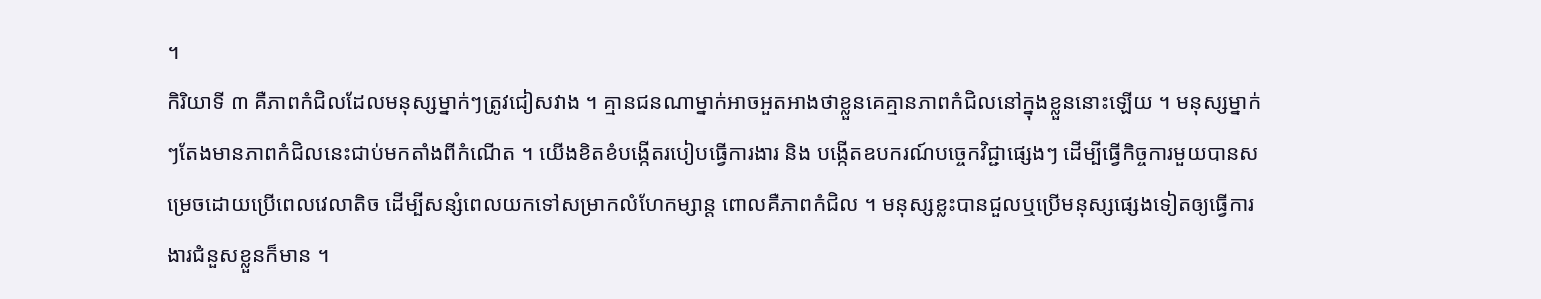។
កិរិយាទី ៣ គឺភាពកំជិលដែលមនុស្សម្នាក់ៗត្រូវជៀសវាង ។ គ្មានជនណាម្នាក់អាចអួតអាងថាខ្លួនគេគ្មានភាពកំជិលនៅក្នុងខ្លួននោះឡើយ ។ មនុស្សម្នាក់ៗតែងមានភាពកំជិលនេះជាប់មកតាំងពីកំណើត ។ យើងខិតខំបង្កើតរបៀបធ្វើការងារ និង បង្កើតឧបករណ៍បច្ចេកវិជ្ជាផ្សេងៗ ដើម្បីធ្វើកិច្ចការមួយបានសម្រេចដោយប្រើពេលវេលាតិច ដើម្បីសន្សំពេលយកទៅសម្រាកលំហែកម្សាន្ត ពោលគឺភាពកំជិល ។ មនុស្សខ្លះបានជួលឬប្រើមនុស្សផ្សេងទៀតឲ្យធ្វើការងារជំនួសខ្លួនក៏មាន ។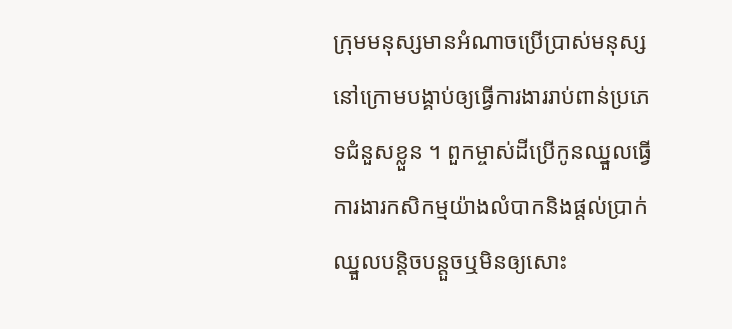ក្រុមមនុស្សមានអំណាចប្រើប្រាស់មនុស្សនៅក្រោមបង្គាប់ឲ្យធ្វើការងាររាប់ពាន់ប្រភេទជំនួសខ្លួន ។ ពួកម្ចាស់ដីប្រើកូនឈ្នួលធ្វើការងារកសិកម្មយ៉ាងលំបាកនិងផ្តល់ប្រាក់ឈ្នួលបន្តិចបន្តួចឬមិនឲ្យសោះ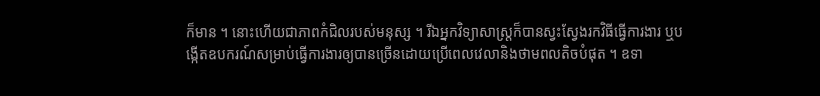ក៏មាន ។ នោះហើយជាភាពកំជិលរបស់មនុស្ស ។ រីឯអ្នកវិទ្យាសាស្ត្រក៏បានស្វះស្វែងរកវិធីធ្វើការងារ ឬបង្កើតឧបករណ៍សម្រាប់ធ្វើការងារឲ្យបានច្រើនដោយប្រើពេលវេលានិងថាមពលតិចបំផុត ។ ឧទា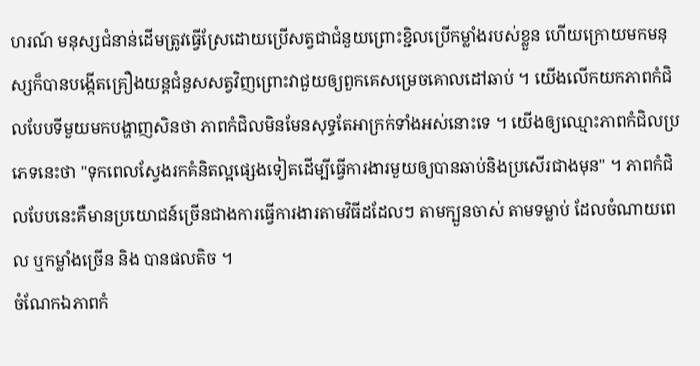ហរណ៍ មនុស្សជំនាន់ដើមត្រូវធ្វើស្រែដោយប្រើសត្វជាជំនួយព្រោះខ្ជិលប្រើកម្លាំងរបស់ខ្លួន ហើយក្រោយមកមនុស្សក៏បានបង្កើតគ្រឿងយន្តជំនួសសត្វវិញព្រោះវាជួយឲ្យពួកគេសម្រេចគោលដៅឆាប់ ។ យើងលើកយកភាពកំជិលបែបទីមួយមកបង្ហាញសិនថា ភាពកំជិលមិនមែនសុទ្ធតែអាក្រក់ទាំងអស់នោះទេ ។ យើងឲ្យឈ្មោះភាពកំជិលប្រភេទនេះថា "ទុកពេលស្វែងរកគំនិតល្អផ្សេងទៀតដើម្បីធ្វើការងារមួយឲ្យបានឆាប់និងប្រសើរជាងមុន" ។ ភាពកំជិលបែបនេះគឺមានប្រយោជន៍ច្រើនជាងការធ្វើការងារតាមវិធីដដែលៗ តាមក្បួនចាស់ តាមទម្លាប់ ដែលចំណាយពេល ឬកម្លាំងច្រើន និង បានផលតិច ។
ចំណែកឯភាពកំ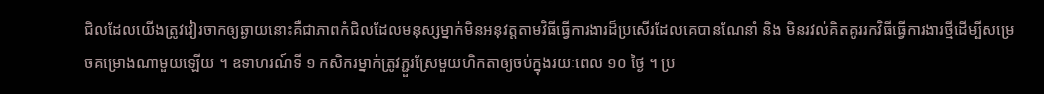ជិលដែលយើងត្រូវវៀរចាកឲ្យឆ្ងាយនោះគឺជាភាពកំជិលដែលមនុស្សម្នាក់មិនអនុវត្តតាមវិធីធ្វើការងារដ៏ប្រសើរដែលគេបានណែនាំ និង មិនរវល់គិតគូររកវិធីធ្វើការងារថ្មីដើម្បីសម្រេចគម្រោងណាមួយឡើយ ។ ឧទាហរណ៍ទី ១ កសិករម្នាក់ត្រូវភ្ជួរស្រែមួយហិកតាឲ្យចប់ក្នុងរយៈពេល ១០ ថ្ងៃ ។ ប្រ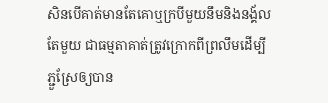សិនបើគាត់មានតែគោឬក្របីមួយនឹមនិងនង្គ័លតែមួយ ជាធម្មតាគាត់ត្រូវក្រោកពីព្រលឹមដើម្បីភ្ជួស្រែឲ្យបាន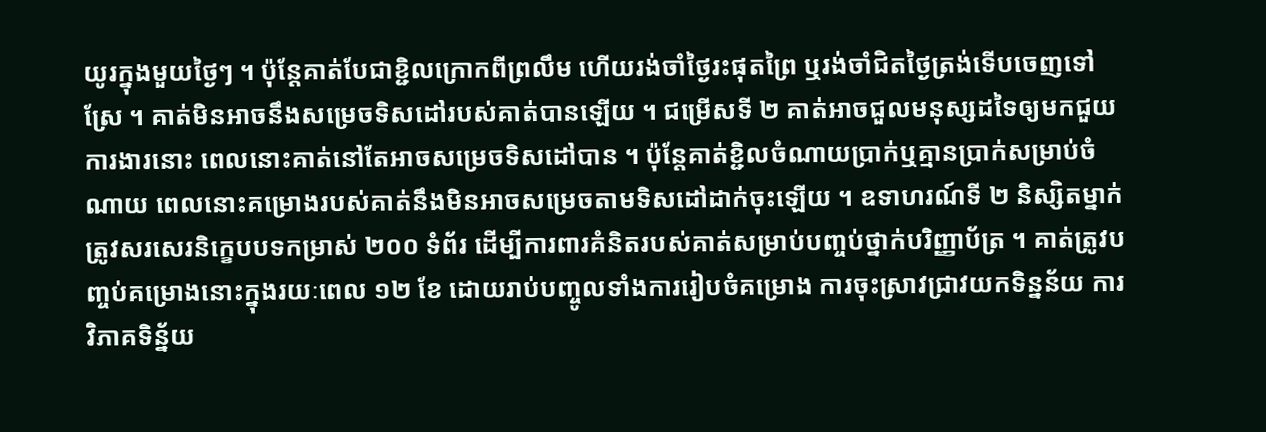យូរក្នុងមួយថ្ងៃៗ ។ ប៉ុន្តែគាត់បែជាខ្ជិលក្រោកពីព្រលឹម ហើយរង់ចាំថ្ងៃរះផុតព្រៃ ឬរង់ចាំជិតថ្ងៃត្រង់ទើបចេញទៅស្រែ ។ គាត់មិនអាចនឹងសម្រេចទិសដៅរបស់គាត់បានឡើយ ។ ជម្រើសទី ២ គាត់អាចជួលមនុស្សដទៃឲ្យមកជួយការងារនោះ ពេលនោះគាត់នៅតែអាចសម្រេចទិសដៅបាន ។ ប៉ុន្តែគាត់ខ្ជិលចំណាយប្រាក់ឬគ្មានប្រាក់សម្រាប់ចំណាយ ពេលនោះគម្រោងរបស់គាត់នឹងមិនអាចសម្រេចតាមទិសដៅដាក់ចុះឡើយ ។ ឧទាហរណ៍ទី ២ និស្សិតម្នាក់ត្រូវសរសេរនិក្ខេបបទកម្រាស់ ២០០ ទំព័រ ដើម្បីការពារគំនិតរបស់គាត់សម្រាប់បញ្ចប់ថ្នាក់បរិញ្ញាប័ត្រ ។ គាត់ត្រូវបញ្ចប់គម្រោងនោះក្នុងរយៈពេល ១២ ខែ ដោយរាប់បញ្ចូលទាំងការរៀបចំគម្រោង ការចុះស្រាវជ្រាវយកទិន្នន័យ ការវិភាគទិន្ន័យ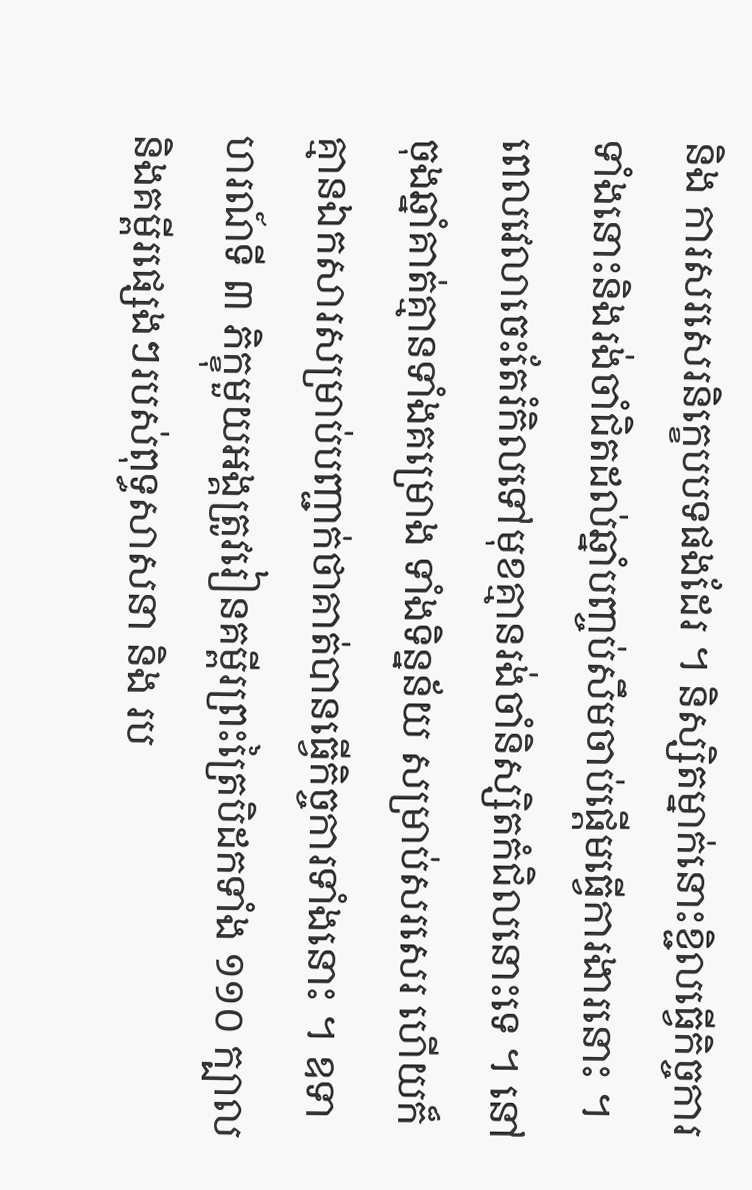និង ការសរសេរនិក្ខេបបទផងដែរ ។ និស្សិតម្នាក់នោះខ្ជិលធ្វើកិច្ចការទាំងនោះនិងរង់ចាំជិតដល់ឆ្នាំបញ្ចប់សឹមចាប់ផ្តើមធ្វើការងារនោះ ។ ពេលវេលាចេះតែរំកិលទៅមុខគ្មានរង់ចាំនិស្សិតកំជិលនោះទេ ។ នៅចុងឆ្នាំគាត់គ្មានទាំងគម្រោង ទាំងទិន្នន័យ សម្រាប់សរសេរ ហើយក៏គ្មានឯកសារសម្រាប់បញ្ជាក់ថាគាត់បានធ្វើកិច្ចការទាំងនោះ ។ ឧទាហរណ៍ទី ៣ ភិក្ខុមួយអង្គត្រូវរៀនគម្ពីរព្រះត្រៃបិដកទាំង ១១០ ក្បាល និងគម្ពីរផ្សេងៗរបស់ពុទ្ធសាសនា និង រប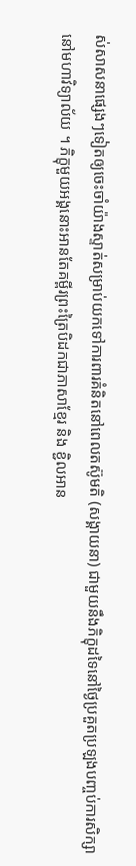ស់សាសនាផ្សេងៗទៀតឲ្យចេះចាំយ៉ាងស្ទាត់សម្រាប់យកទៅការពារគំនិតនៅពេលតស៊ូមតិ (សង្គាយនា) ជាមួយនឹងភិក្ខុដទៃនៅថ្ងៃប្រគួតប្រឡងបញ្ចប់ការសិក្សានៅមហាវិទ្យាល័យ ។ ភិក្ខុមួយអង្គនោះអានតែគម្ពីរព្រះត្រៃបិដកជាភាសាខ្មែរ និង ខ្ជិលអាន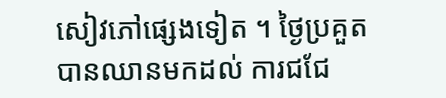សៀវភៅផ្សេងទៀត ។ ថ្ងៃប្រគួតបានឈានមកដល់ ការជជែ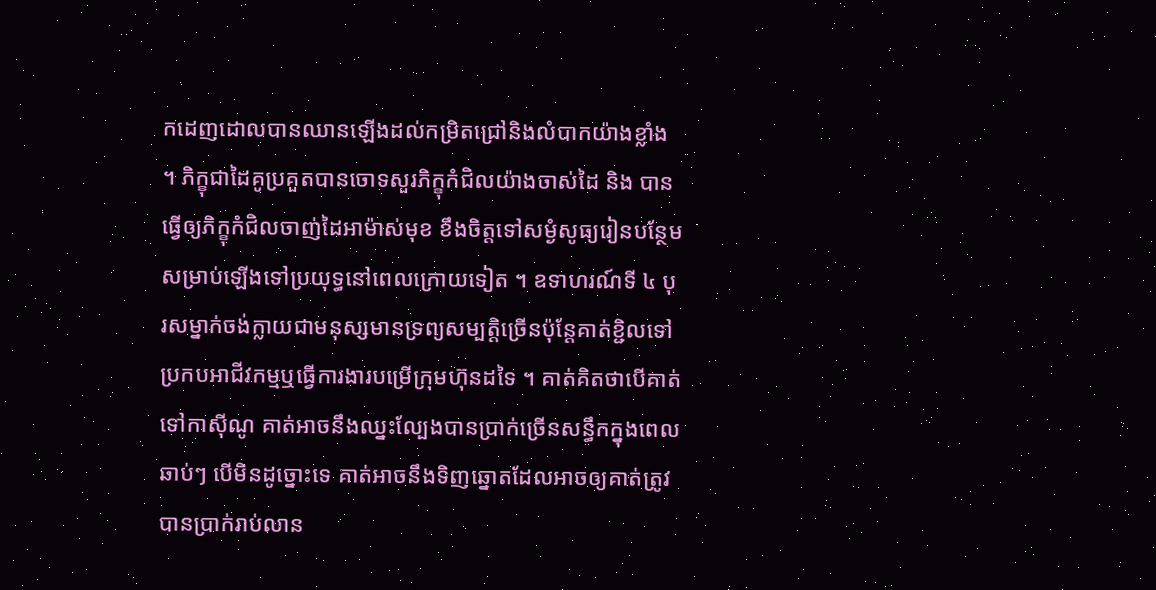កដេញដោលបានឈានឡើងដល់កម្រិតជ្រៅនិងលំបាកយ៉ាងខ្លាំង ។ ភិក្ខុជាដៃគូប្រគួតបានចោទសួរភិក្ខុកំជិលយ៉ាងចាស់ដៃ និង បានធ្វើឲ្យភិក្ខុកំជិលចាញ់ដៃអាម៉ាស់មុខ ខឹងចិត្តទៅសម្ងំសូធ្យរៀនបន្ថែមសម្រាប់ឡើងទៅប្រយុទ្ធនៅពេលក្រោយទៀត ។ ឧទាហរណ៍ទី ៤ បុរសម្នាក់ចង់ក្លាយជាមនុស្សមានទ្រព្យសម្បត្តិច្រើនប៉ុន្តែគាត់ខ្ជិលទៅប្រកបអាជីវកម្មឬធ្វើការងារបម្រើក្រុមហ៊ុនដទៃ ។ គាត់គិតថាបើគាត់ទៅកាស៊ីណូ គាត់អាចនឹងឈ្នះល្បែងបានប្រាក់ច្រើនសន្ធឹកក្នុងពេលឆាប់ៗ បើមិនដូច្នោះទេ គាត់អាចនឹងទិញឆ្នោតដែលអាចឲ្យគាត់ត្រូវបានប្រាក់រាប់លាន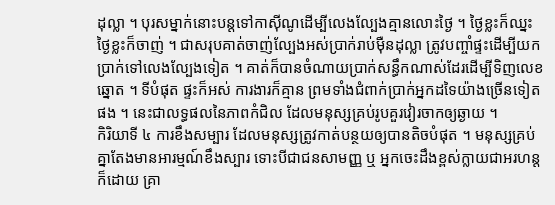ដុល្លា ។ បុរសម្នាក់នោះបន្តទៅកាស៊ីណូដើម្បីលេងល្បែងគ្មានលោះថ្ងៃ ។ ថ្ងៃខ្លះក៏ឈ្នះ ថ្ងៃខ្លះក៏ចាញ់ ។ ជាសរុបគាត់ចាញ់ល្បែងអស់ប្រាក់រាប់ម៉ឺនដុល្លា ត្រូវបញ្ចាំផ្ទះដើម្បីយកប្រាក់ទៅលេងល្បែងទៀត ។ គាត់ក៏បានចំណាយប្រាក់សន្ធឹកណាស់ដែរដើម្បីទិញលេខឆ្នោត ។ ទីបំផុត ផ្ទះក៏អស់ ការងារក៏គ្មាន ព្រមទាំងជំពាក់ប្រាក់អ្នកដទៃយ៉ាងច្រើនទៀតផង ។ នេះជាលទ្ធផលនៃភាពកំជិល ដែលមនុស្សគ្រប់រូបគួរវៀរចាកឲ្យឆ្ងាយ ។
កិរិយាទី ៤ ការខឹងសម្បារ ដែលមនុស្សត្រូវកាត់បន្ថយឲ្យបានតិចបំផុត ។ មនុស្សគ្រប់គ្នាតែងមានអារម្មណ៍ខឹងស្បារ ទោះបីជាជនសាមញ្ញ ឬ អ្នកចេះដឹងខ្ពស់ក្លាយជាអរហន្តក៏ដោយ គ្រា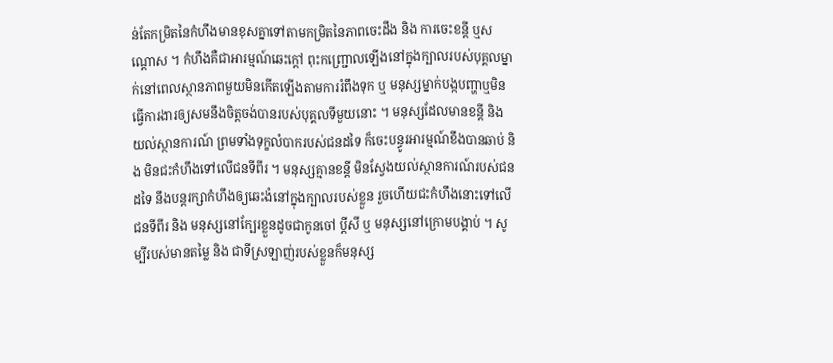ន់តែកម្រិតនៃកំហឹងមានខុសគ្នាទៅតាមកម្រិតនៃភាពចេះដឹង និង ការចេះខន្តី ឬសណ្តោស ។ កំហឹងគឺជាអារម្មណ៍ឆេះក្តៅ ពុះកញ្ជ្រោលឡើងនៅក្នុងក្បាលរបស់បុគ្គលម្នាក់នៅពេលស្ថានភាពមួយមិនកើតឡើងតាមការរំពឹងទុក ឬ មនុស្សម្នាក់បង្កបញ្ហាឬមិនធ្វើការងារឲ្យសមនឹងចិត្តចង់បានរបស់បុគ្គលទីមួយនោះ ។ មនុស្សដែលមានខន្តី និង យល់ស្ថានការណ៍ ព្រមទាំងទុក្ខលំបាករបស់ជនដទៃ ក៏ចេះបន្ធូរអារម្មណ៍ខឹងបានឆាប់ និង មិនជះកំហឹងទៅលើជនទីពីរ ។ មនុស្សគ្មានខន្តី មិនស្វែងយល់ស្ថានការណ៍របស់ជនដទៃ នឹងបន្តរក្សាកំហឹងឲ្យឆេះងំនៅក្នុងក្បាលរបស់ខ្លួន រួចហើយជះកំហឹងនោះទៅលើជនទីពីរ និង មនុស្សនៅក្បែរខ្លួនដូចជាកូនចៅ ប្តីសី ឬ មនុស្សនៅក្រោមបង្គាប់ ។ សូម្បីរបស់មានតម្លៃ និង ជាទីស្រឡាញ់របស់ខ្លួនក៏មនុស្ស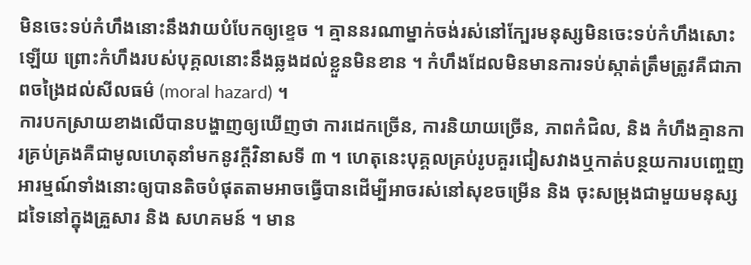មិនចេះទប់កំហឹងនោះនឹងវាយបំបែកឲ្យខ្ទេច ។ គ្មាននរណាម្នាក់ចង់រស់នៅក្បែរមនុស្សមិនចេះទប់កំហឹងសោះឡើយ ព្រោះកំហឹងរបស់បុគ្គលនោះនឹងឆ្លងដល់ខ្លួនមិនខាន ។ កំហឹងដែលមិនមានការទប់ស្កាត់ត្រឹមត្រូវគឺជាភាពចង្រៃដល់សីលធម៌ (moral hazard) ។
ការបកស្រាយខាងលើបានបង្ហាញឲ្យឃើញថា ការដេកច្រើន, ការនិយាយច្រើន, ភាពកំជិល, និង កំហឹងគ្មានការគ្រប់គ្រងគឺជាមូលហេតុនាំមកនូវក្តីវិនាសទី ៣ ។ ហេតុនេះបុគ្គលគ្រប់រូបគួរជៀសវាងឬកាត់បន្ថយការបញ្ចេញអារម្មណ៍ទាំងនោះឲ្យបានតិចបំផុតតាមអាចធ្វើបានដើម្បីអាចរស់នៅសុខចម្រើន និង ចុះសម្រុងជាមួយមនុស្សដទៃនៅក្នុងគ្រួសារ និង សហគមន៍ ។ មាន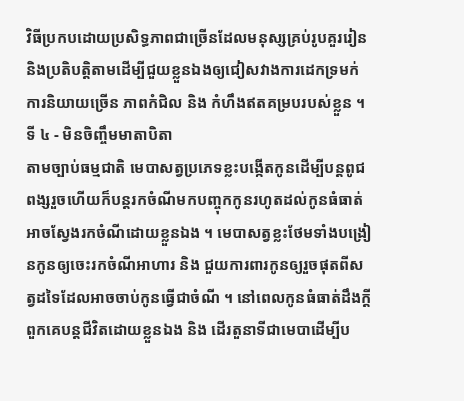វិធីប្រកបដោយប្រសិទ្ធភាពជាច្រើនដែលមនុស្សគ្រប់រូបគួររៀននិងប្រតិបត្តិតាមដើម្បីជួយខ្លួនឯងឲ្យជៀសវាងការដេកទ្រមក់ ការនិយាយច្រើន ភាពកំជិល និង កំហឹងឥតគម្របរបស់ខ្លួន ។
ទី ៤ - មិនចិញ្ចឹមមាតាបិតា
តាមច្បាប់ធម្មជាតិ មេបាសត្វប្រភេទខ្លះបង្កើតកូនដើម្បីបន្តពូជពង្សរួចហើយក៏បន្តរកចំណីមកបញ្ចុកកូនរហូតដល់កូនធំធាត់អាចស្វែងរកចំណីដោយខ្លួនឯង ។ មេបាសត្វខ្លះថែមទាំងបង្រៀនកូនឲ្យចេះរកចំណីអាហារ និង ជួយការពារកូនឲ្យរួចផុតពីសត្វដទៃដែលអាចចាប់កូនធ្វើជាចំណី ។ នៅពេលកូនធំធាត់ដឹងក្តី ពួកគេបន្តជីវិតដោយខ្លួនឯង និង ដើរតួនាទីជាមេបាដើម្បីប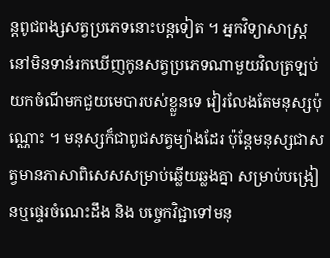ន្តពូជពង្សសត្វប្រភេទនោះបន្តទៀត ។ អ្នកវិទ្យាសាស្ត្រនៅមិនទាន់រកឃើញកូនសត្វប្រភេទណាមួយវិលត្រឡប់យកចំណីមកជួយមេបារបស់ខ្លួនទេ វៀរលែងតែមនុស្សប៉ុណ្ណោះ ។ មនុស្សក៏ជាពូជសត្វម្យ៉ាងដែរ ប៉ុន្តែមនុស្សជាសត្វមានភាសាពិសេសសម្រាប់ឆ្លើយឆ្លងគ្នា សម្រាប់បង្រៀនឬផ្ទេរចំណេះដឹង និង បច្ចេកវិជ្ជាទៅមនុ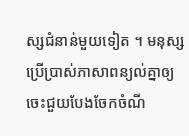ស្សជំនាន់មួយទៀត ។ មនុស្សប្រើប្រាស់ភាសាពន្យល់គ្នាឲ្យចេះជួយបែងចែកចំណី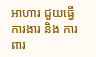អាហារ ជួយធ្វើការងារ និង ការពារ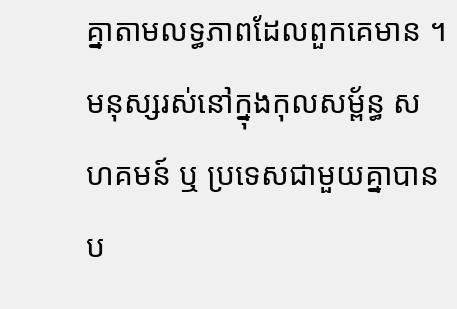គ្នាតាមលទ្ធភាពដែលពួកគេមាន ។ មនុស្សរស់នៅក្នុងកុលសម្ព័ន្ធ សហគមន៍ ឬ ប្រទេសជាមួយគ្នាបានប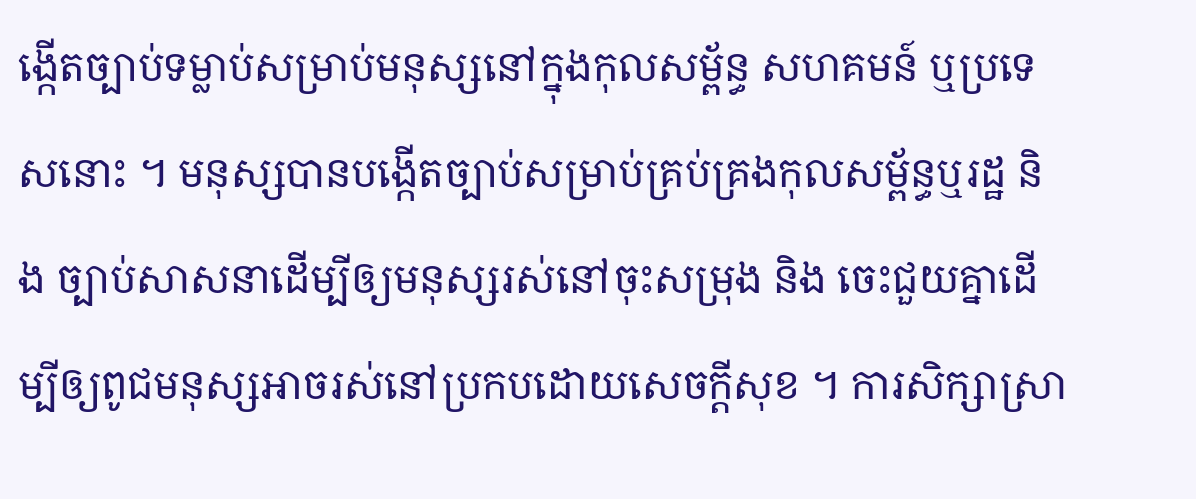ង្កើតច្បាប់ទម្លាប់សម្រាប់មនុស្សនៅក្នុងកុលសម្ព័ន្ធ សហគមន៍ ឬប្រទេសនោះ ។ មនុស្សបានបង្កើតច្បាប់សម្រាប់គ្រប់គ្រងកុលសម្ព័ន្ធឬរដ្ឋ និង ច្បាប់សាសនាដើម្បីឲ្យមនុស្សរស់នៅចុះសម្រុង និង ចេះជួយគ្នាដើម្បីឲ្យពូជមនុស្សអាចរស់នៅប្រកបដោយសេចក្តីសុខ ។ ការសិក្សាស្រា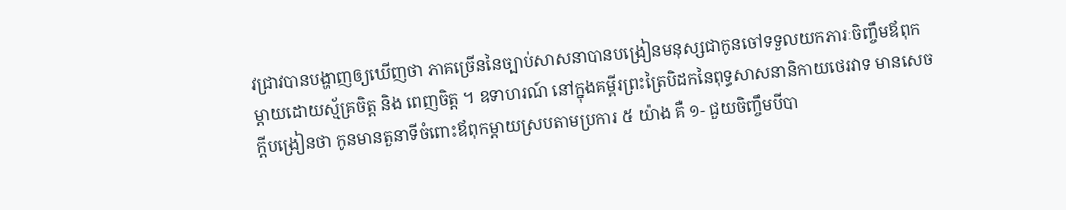វជ្រាវបានបង្ហាញឲ្យឃើញថា ភាគច្រើននៃច្បាប់សាសនាបានបង្រៀនមនុស្សជាកូនចៅទទួលយកភារៈចិញ្ចឹមឪពុកម្តាយដោយស្ម័គ្រចិត្ត និង ពេញចិត្ត ។ ឧទាហរណ៍ នៅក្នុងគម្ពីរព្រះត្រៃបិដកនៃពុទ្ធសាសនានិកាយថេរវាទ មានសេចក្តីបង្រៀនថា កូនមានតួនាទីចំពោះឪពុកម្តាយស្របតាមប្រការ ៥ យ៉ាង គឺ ១- ជួយចិញ្ចឹមបីបា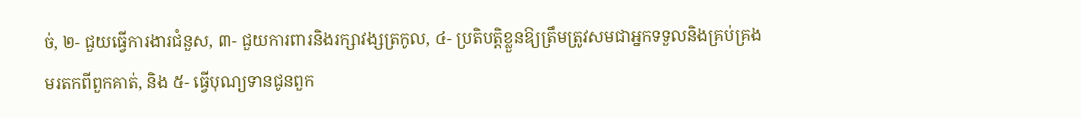ច់, ២- ជួយធ្វើការងារជំនួស, ៣- ជួយការពារនិងរក្សាវង្សត្រកូល, ៤- ប្រតិបត្តិខ្លួនឱ្យត្រឹមត្រូវសមជាអ្នកទទួលនិងគ្រប់គ្រងមរតកពីពួកគាត់, និង ៥- ធ្វើបុណ្យទានជូនពួក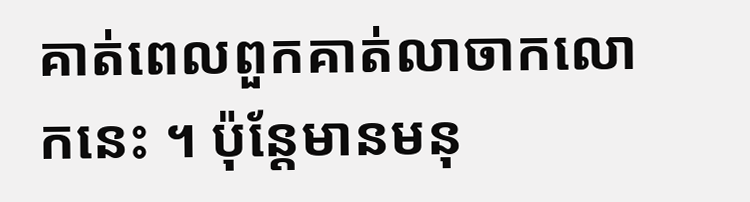គាត់ពេលពួកគាត់លាចាកលោកនេះ ។ ប៉ុន្តែមានមនុ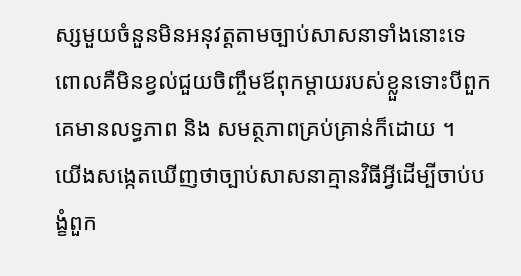ស្សមួយចំនួនមិនអនុវត្តតាមច្បាប់សាសនាទាំងនោះទេ ពោលគឺមិនខ្វល់ជួយចិញ្ចឹមឪពុកម្តាយរបស់ខ្លួនទោះបីពួកគេមានលទ្ធភាព និង សមត្ថភាពគ្រប់គ្រាន់ក៏ដោយ ។
យើងសង្កេតឃើញថាច្បាប់សាសនាគ្មានវិធីអ្វីដើម្បីចាប់បង្ខំពួក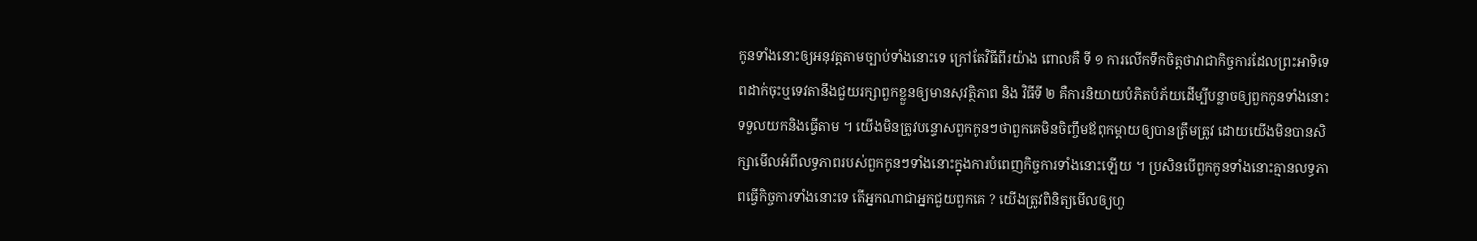កូនទាំងនោះឲ្យអនុវត្តតាមច្បាប់ទាំងនោះទេ ក្រៅតែវិធីពីរយ៉ាង ពោលគឺ ទី ១ ការលើកទឹកចិត្តថាវាជាកិច្ចការដែលព្រះអាទិទេពដាក់ចុះឬទេវតានឹងជួយរក្សាពួកខ្លួនឲ្យមានសុវត្ថិភាព និង វិធីទី ២ គឺការនិយាយបំភិតបំភ័យដើម្បីបន្លាចឲ្យពួកកូនទាំងនោះទទួលយកនិងធ្វើតាម ។ យើងមិនត្រូវបន្ទោសពួកកូនៗថាពួកគេមិនចិញ្ចឹមឪពុកម្តាយឲ្យបានត្រឹមត្រូវ ដោយយើងមិនបានសិក្សាមើលអំពីលទ្ធភាពរបស់ពួកកូនៗទាំងនោះក្នុងការបំពេញកិច្ចការទាំងនោះឡើយ ។ ប្រសិនបើពួកកូនទាំងនោះគ្មានលទ្ធភាពធ្វើកិច្ចការទាំងនោះទេ តើអ្នកណាជាអ្នកជួយពួកគេ ? យើងត្រូវពិនិត្យមើលឲ្យហួ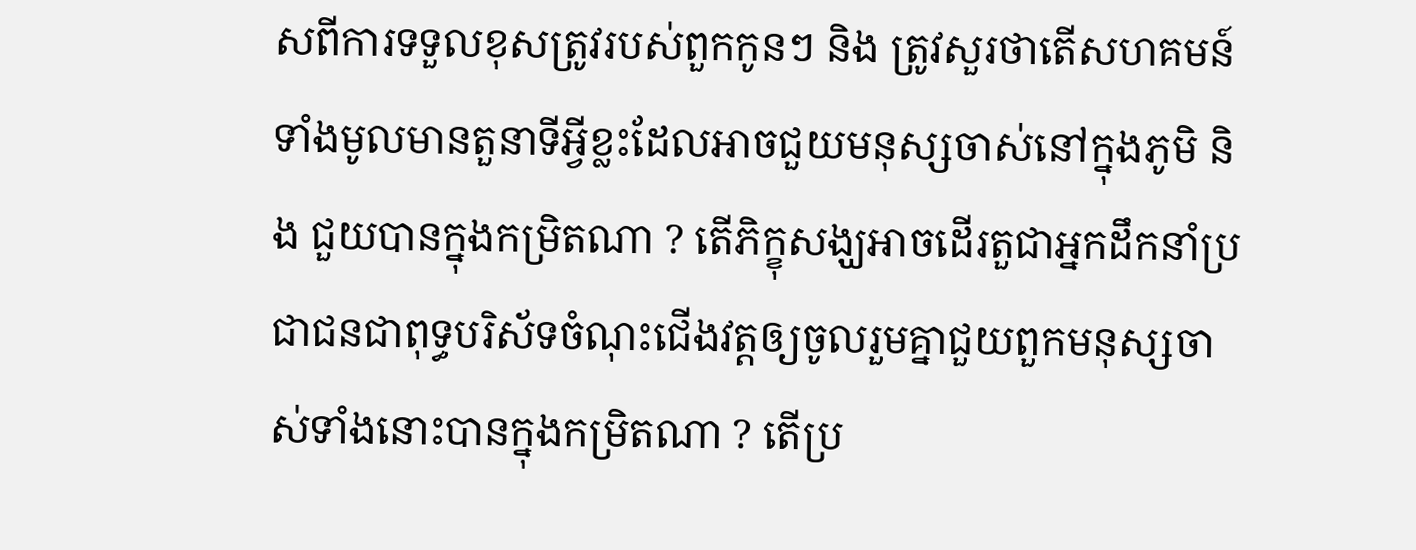សពីការទទួលខុសត្រូវរបស់ពួកកូនៗ និង ត្រូវសួរថាតើសហគមន៍ទាំងមូលមានតួនាទីអ្វីខ្លះដែលអាចជួយមនុស្សចាស់នៅក្នុងភូមិ និង ជួយបានក្នុងកម្រិតណា ? តើភិក្ខុសង្ឃអាចដើរតួជាអ្នកដឹកនាំប្រជាជនជាពុទ្ធបរិស័ទចំណុះជើងវត្តឲ្យចូលរួមគ្នាជួយពួកមនុស្សចាស់ទាំងនោះបានក្នុងកម្រិតណា ? តើប្រ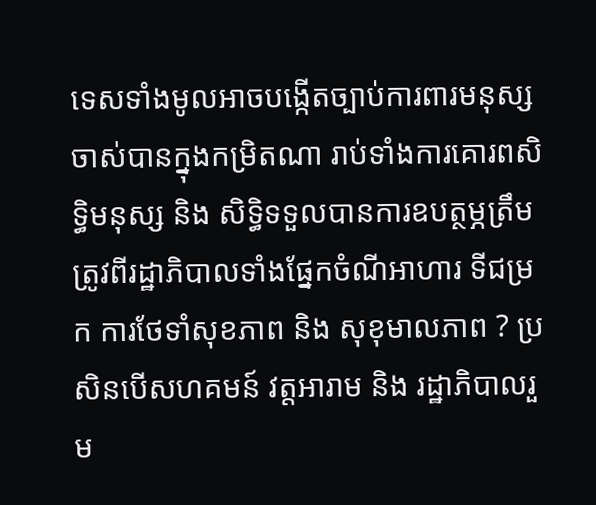ទេសទាំងមូលអាចបង្កើតច្បាប់ការពារមនុស្សចាស់បានក្នុងកម្រិតណា រាប់ទាំងការគោរពសិទ្ធិមនុស្ស និង សិទ្ធិទទួលបានការឧបត្ថម្ភត្រឹមត្រូវពីរដ្ឋាភិបាលទាំងផ្នែកចំណីអាហារ ទីជម្រក ការថែទាំសុខភាព និង សុខុមាលភាព ? ប្រសិនបើសហគមន៍ វត្តអារាម និង រដ្ឋាភិបាលរួម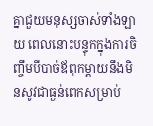គ្នាជួយមនុស្សចាស់ទាំងឡាយ ពេលនោះបន្ទុកក្នុងការចិញ្ចឹមបីបាច់ឪពុកម្តាយនឹងមិនសូវជាធ្ងន់ពេកសម្រាប់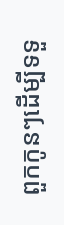ពួកកូនៗដើម្បីទទួ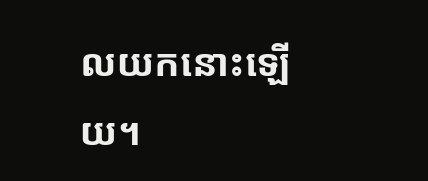លយកនោះឡើយ។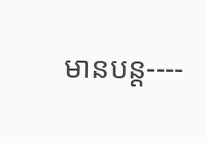មានបន្ត----